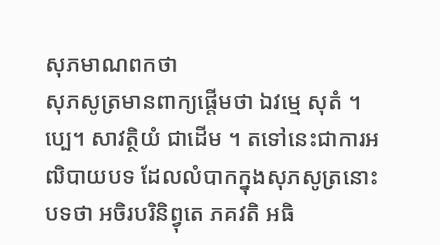សុភមាណពកថា
សុភសូត្រមានពាក្យផ្តើមថា ឯវម្មេ សុតំ ។ប្បេ។ សាវត្ថិយំ ជាដើម ។ តទៅនេះជាការអឍិបាយបទ ដែលលំបាកក្នុងសុភសូត្រនោះ បទថា អចិរបរិនិព្វុតេ ភគវតិ អធិ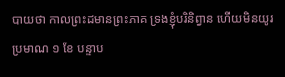បាយថា កាលព្រះដមានព្រះភាគ ទ្រងខ្ញុំបរិនិព្វាន ហើយមិនយូរ ប្រមាណ ១ ខែ បន្ទាប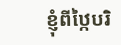ខ្ញុំពីឋ្កៃបរិ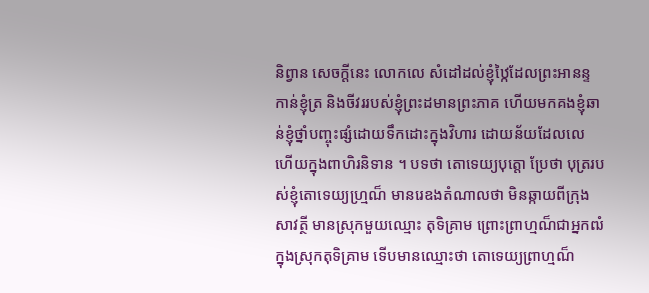និព្វាន សេចក្តីនេះ លោកលេ សំដៅដល់ខ្ញុំឋ្កៃដែលព្រះអានន្ទកាន់ខ្ញុំត្រ និងចីវររបស់ខ្ញុំព្រះដមានព្រះភាគ ហើយមកគងខ្ញុំឆាន់ខ្ញុំថ្នាំបញ្ចុះផ្សំដោយទឹកដោះក្នុងវិហារ ដោយន័យដែលលេ ហើយក្នុងពាហិរនិទាន ។ បទថា តោទេយ្យបុត្តោ ប្រែថា បុត្ររបស់ខ្ញុំតោទេយ្យហ្ម្រណ៏ មានរេឧងតំណាលថា មិនឆ្កាយពីក្រុងសាវត្ថី មានស្រុកមួយឈ្មោះ តុទិគ្រាម ព្រោះព្រាហ្មណ៏ជាអ្នកឍំ ក្នុងស្រុកតុទិគ្រាម ទើបមានឈ្មោះថា តោទេយ្យព្រាហ្មណ៏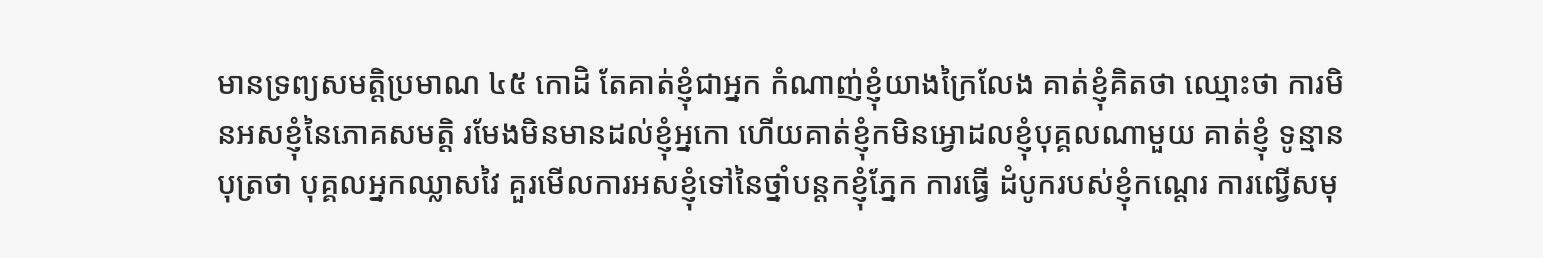មានទ្រព្យសមត្តិប្រមាណ ៤៥ កោដិ តែគាត់ខ្ញុំជាអ្នក កំណាញ់ខ្ញុំយាងក្រៃលែង គាត់ខ្ញុំគិតថា ឈ្មោះថា ការមិនអសខ្ញុំនៃភោគសមត្តិ រមែងមិនមានដល់ខ្ញុំអ្នកោ ហើយគាត់ខ្ញុំកមិនអ្វោដលខ្ញុំបុគ្គលណាមួយ គាត់ខ្ញុំ ទូន្មានបុត្រថា បុគ្គលអ្នកឈ្លាសវៃ គួរមើលការអសខ្ញុំទៅនៃថ្នាំបន្តកខ្ញុំភ្នែក ការធ្វើ ដំបូករបស់ខ្ញុំកណ្តេរ ការឍ្វើសមុ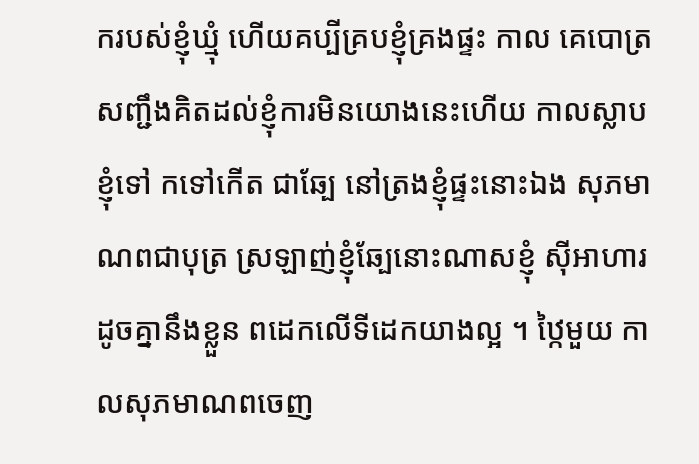ករបស់ខ្ញុំឃ្មុំ ហើយគប្បីគ្របខ្ញុំគ្រងផ្ទះ កាល គេបោត្រសញ្ជឹងគិតដល់ខ្ញុំការមិនយោងនេះហើយ កាលស្លាបខ្ញុំទៅ កទៅកើត ជាឆ្បែ នៅត្រងខ្ញុំផ្ទះនោះឯង សុភមាណពជាបុត្រ ស្រឡាញ់ខ្ញុំឆ្បែនោះណាសខ្ញុំ ស៊ីអាហារដូចគ្នានឹងខ្លួន ពដេកលើទីដេកយាងល្អ ។ ឋ្កៃមួយ កាលសុភមាណពចេញ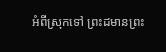អំពីស្រុកទៅ ព្រះដមានព្រះ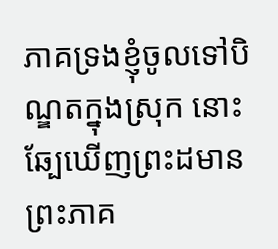ភាគទ្រងខ្ញុំចូលទៅបិណ្ឌតក្នុងស្រុក នោះ ឆ្បែឃើញព្រះដមានព្រះភាគ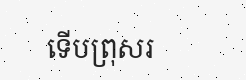ទើបព្រុសរ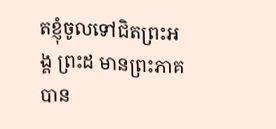តខ្ញុំចូលទៅជិតព្រះអង្គ ព្រះដ មានព្រះភាគបាន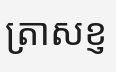ត្រាសខ្ញ